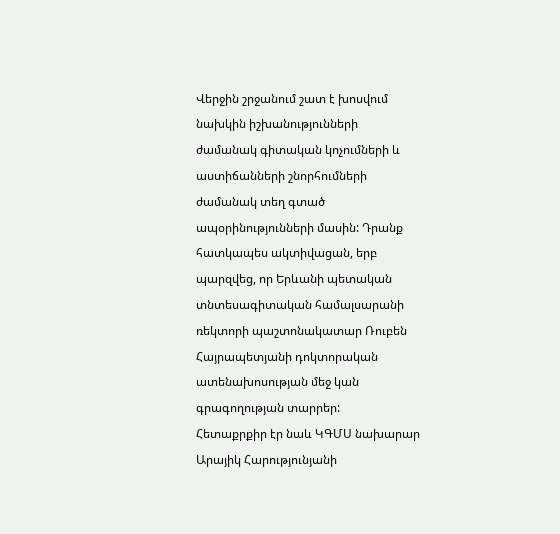Վերջին շրջանում շատ է խոսվում նախկին իշխանությունների ժամանակ գիտական կոչումների և աստիճանների շնորհումների ժամանակ տեղ գտած ապօրինությունների մասին: Դրանք հատկապես ակտիվացան, երբ պարզվեց, որ Երևանի պետական տնտեսագիտական համալսարանի ռեկտորի պաշտոնակատար Ռուբեն Հայրապետյանի դոկտորական ատենախոսության մեջ կան գրագողության տարրեր:
Հետաքրքիր էր նաև ԿԳՄՍ նախարար Արայիկ Հարությունյանի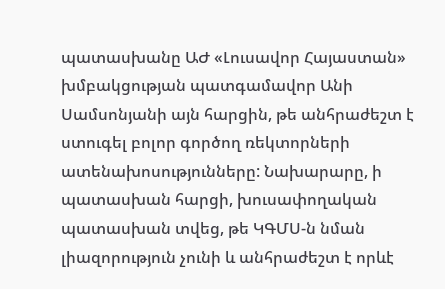պատասխանը ԱԺ «Լուսավոր Հայաստան» խմբակցության պատգամավոր Անի Սամսոնյանի այն հարցին, թե անհրաժեշտ է ստուգել բոլոր գործող ռեկտորների ատենախոսությունները: Նախարարը, ի պատասխան հարցի, խուսափողական պատասխան տվեց, թե ԿԳՄՍ-ն նման լիազորություն չունի և անհրաժեշտ է որևէ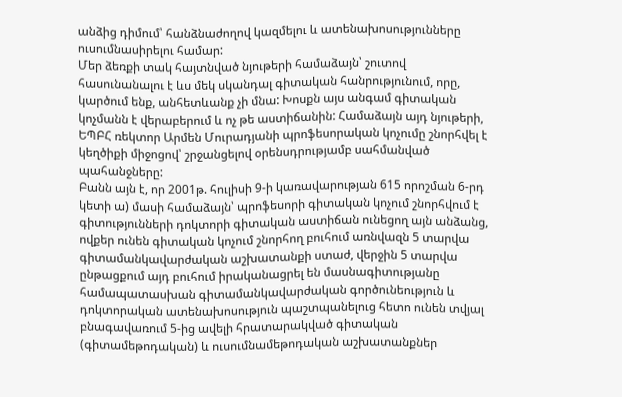անձից դիմում՝ հանձնաժողով կազմելու և ատենախոսությունները ուսումնասիրելու համար:
Մեր ձեռքի տակ հայտնված նյութերի համաձայն՝ շուտով հասունանալու է ևս մեկ սկանդալ գիտական հանրությունում, որը, կարծում ենք, անհետևանք չի մնա: Խոսքն այս անգամ գիտական կոչմանն է վերաբերում և ոչ թե աստիճանին: Համաձայն այդ նյութերի, ԵՊԲՀ ռեկտոր Արմեն Մուրադյանի պրոֆեսորական կոչումը շնորհվել է կեղծիքի միջոցով՝ շրջանցելով օրենսդրությամբ սահմանված պահանջները:
Բանն այն է, որ 2001թ. հուլիսի 9-ի կառավարության 615 որոշման 6-րդ կետի ա) մասի համաձայն՝ պրոֆեսորի գիտական կոչում շնորհվում է գիտությունների դոկտորի գիտական աստիճան ունեցող այն անձանց, ովքեր ունեն գիտական կոչում շնորհող բուհում առնվազն 5 տարվա գիտամանկավարժական աշխատանքի ստաժ, վերջին 5 տարվա ընթացքում այդ բուհում իրականացրել են մասնագիտությանը համապատասխան գիտամանկավարժական գործունեություն և դոկտորական ատենախոսություն պաշտպանելուց հետո ունեն տվյալ բնագավառում 5-ից ավելի հրատարակված գիտական (գիտամեթոդական) և ուսումնամեթոդական աշխատանքներ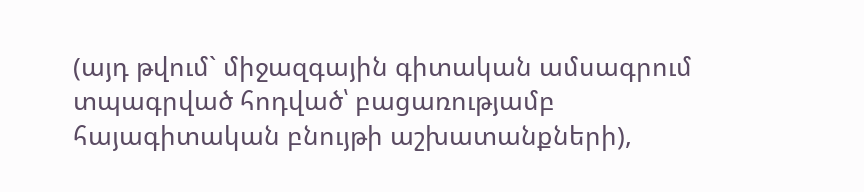(այդ թվում` միջազգային գիտական ամսագրում տպագրված հոդված՝ բացառությամբ հայագիտական բնույթի աշխատանքների),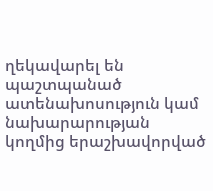ղեկավարել են պաշտպանած ատենախոսություն կամ նախարարության կողմից երաշխավորված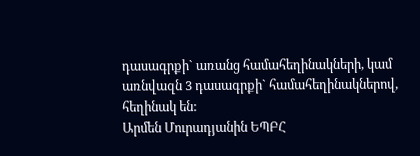դասագրքի` առանց համահեղինակների, կամ առնվազն 3 դասագրքի` համահեղինակներով, հեղինակ են:
Արմեն Մուրադյանին ԵՊԲՀ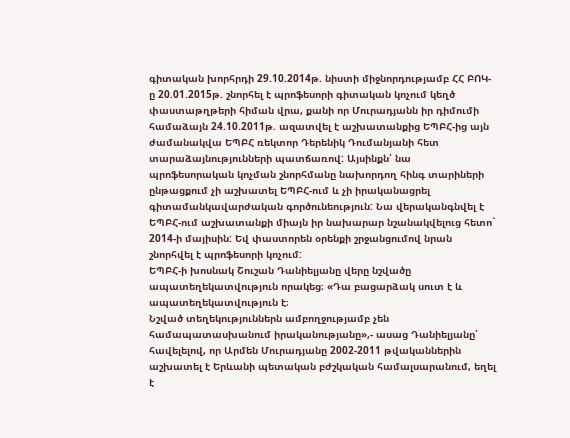գիտական խորհրդի 29.10.2014թ. նիստի միջնորդությամբ ՀՀ ԲՈԿ-ը 20.01.2015թ. շնորհել է պրոֆեսորի գիտական կոչում կեղծ փաստաթղթերի հիման վրա, քանի որ Մուրադյանն իր դիմումի համաձայն 24.10.2011թ. ազատվել է աշխատանքից ԵՊԲՀ-ից այն ժամանակվա ԵՊԲՀ ռեկտոր Դերենիկ Դումանյանի հետ տարաձայնությունների պատճառով: Այսինքն՝ նա պրոֆեսորական կոչման շնորհմանը նախորդող հինգ տարիների ընթացքում չի աշխատել ԵՊԲՀ-ում և չի իրականացրել գիտամանկավարժական գործունեություն: Նա վերականգնվել է ԵՊԲՀ-ում աշխատանքի միայն իր նախարար նշանակվելուց հետո` 2014-ի մայիսին: Եվ փաստորեն օրենքի շրջանցումով նրան շնորհվել է պրոֆեսորի կոչում:
ԵՊԲՀ-ի խոսնակ Շուշան Դանիելյանը վերը նշվածը ապատեղեկատվություն որակեց։ «Դա բացարձակ սուտ է և ապատեղեկատվություն է։
Նշված տեղեկություններն ամբողջությամբ չեն համապատասխանում իրականությանը»,- ասաց Դանիելյանը՝ հավելելով, որ Արմեն Մուրադյանը 2002-2011 թվականներին աշխատել է Երևանի պետական բժշկական համալսարանում, եղել է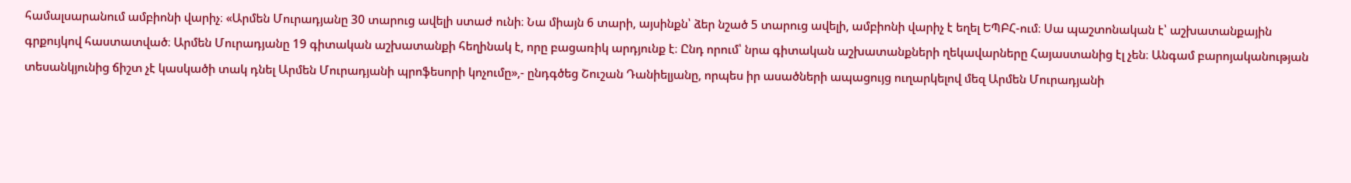համալսարանում ամբիոնի վարիչ։ «Արմեն Մուրադյանը 30 տարուց ավելի ստաժ ունի։ Նա միայն 6 տարի, այսինքն՝ ձեր նշած 5 տարուց ավելի, ամբիոնի վարիչ է եղել ԵՊԲՀ-ում։ Սա պաշտոնական է՝ աշխատանքային գրքույկով հաստատված։ Արմեն Մուրադյանը 19 գիտական աշխատանքի հեղինակ է, որը բացառիկ արդյունք է։ Ընդ որում՝ նրա գիտական աշխատանքների ղեկավարները Հայաստանից էլ չեն։ Անգամ բարոյականության տեսանկյունից ճիշտ չէ կասկածի տակ դնել Արմեն Մուրադյանի պրոֆեսորի կոչումը»,- ընդգծեց Շուշան Դանիելյանը, որպես իր ասածների ապացույց ուղարկելով մեզ Արմեն Մուրադյանի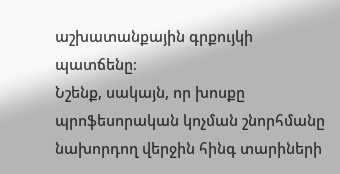աշխատանքային գրքույկի պատճենը։
Նշենք, սակայն, որ խոսքը պրոֆեսորական կոչման շնորհմանը նախորդող վերջին հինգ տարիների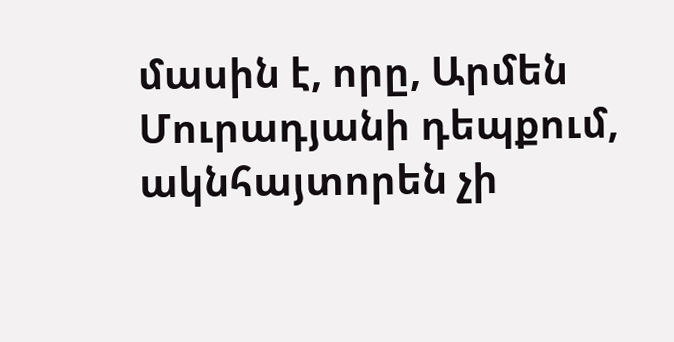մասին է, որը, Արմեն Մուրադյանի դեպքում, ակնհայտորեն չի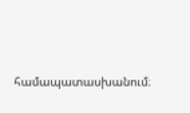համապատասխանում։